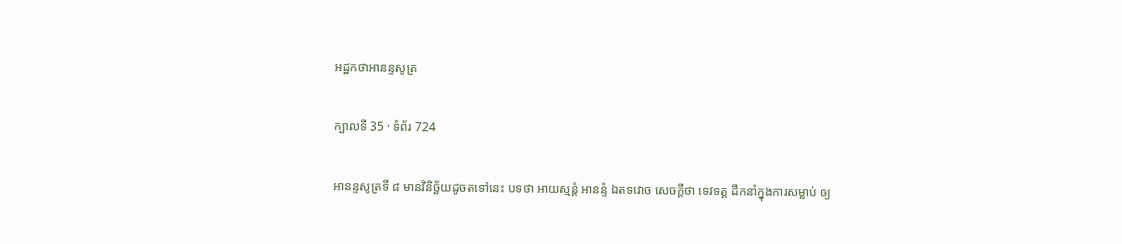អដ្ឋកថាអានន្ទសូត្រ

ក្បាលទី 35 · ទំព័រ 724

អានន្ទសូត្រទី ៨ មានវិនិច្ឆ័យដូចតទៅនេះ បទថា អាយស្មន្តំ អានន្ទំ ឯតទវោច សេចក្តីថា ទេវទត្ត ដឹកនាំក្នុងការសម្លាប់ ឲ្យ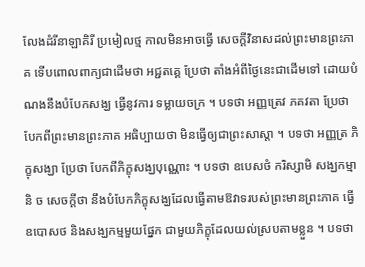លែងដំរីនាឡាគិរី ប្រមៀលថ្ម កាលមិនអាចធ្វើ សេចក្តីវិនាសដល់ព្រះមានព្រះភាគ ទើបពោលពាក្យជាដើមថា អជ្ជតគ្គេ ប្រែថា តាំងអំពីថ្ងៃនេះជាដើមទៅ ដោយបំណងនឹងបំបែកសង្ឃ ធ្វើនូវការ ទម្លាយចក្រ ។ បទថា អញ្ញត្រេវ ភគវតា ប្រែថា បែកពីព្រះមានព្រះភាគ អធិប្បាយថា មិនធ្វើឲ្យជាព្រះសាស្តា ។ បទថា អញ្ញត្រ ភិក្ខុសង្ឃា ប្រែថា បែកពីភិក្ខុសង្ឃបុណ្ណោះ ។ បទថា ឧបេសថំ ករិស្សាមិ សង្ឃកម្មានិ ច សេចក្តីថា នឹងបំបែកភិក្ខុសង្ឃដែលធ្វើតាមឱវាទរបស់ព្រះមានព្រះភាគ ធ្វើ ឧបោសថ និងសង្ឃកម្មមួយផ្នែក ជាមួយភិក្ខុដែលយល់ស្របតាមខ្លួន ។ បទថា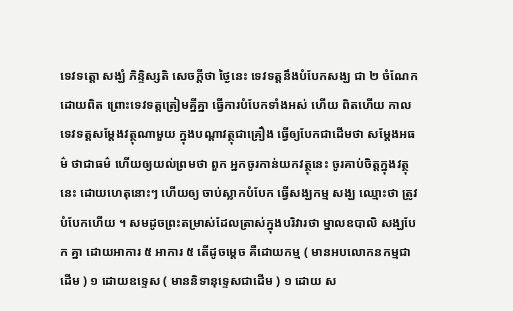ទេវទត្តោ សង្ឃំ ភិន្ទិស្សតិ សេចក្តីថា ថ្ងៃនេះ ទេវទត្តនឹងបំបែកសង្ឃ ជា ២ ចំណែកដោយពិត ព្រោះទេវទត្តត្រៀមគ្នីគ្នា ធ្វើការបំបែកទាំងអស់ ហើយ ពិតហើយ កាលទេវទត្តសម្តែងវត្ថុណាមួយ ក្នុងបណ្តាវត្ថុជាគ្រឿង ធ្វើឲ្យបែកជាដើមថា សម្តែងអធម៌ ថាជាធម៌ ហើយឲ្យយល់ព្រមថា ពួក អ្នកចូរកាន់យកវត្ថុនេះ ចូរគាប់ចិត្តក្នុងវត្ថុនេះ ដោយហេតុនោះៗ ហើយឲ្យ ចាប់ស្លាកបំបែក ធ្វើសង្ឃកម្ម សង្ឃ ឈ្មោះថា ត្រូវបំបែកហើយ ។ សមដូចព្រះតម្រាស់ដែលត្រាស់ក្នុងបរិវារថា ម្នាលឧបាលិ សង្ឃបែក គ្នា ដោយអាការ ៥ អាការ ៥ តើដូចម្តេច គឺដោយកម្ម ( មានអបលោកនកម្មជាដើម ) ១ ដោយឧទ្ទេស ( មាននិទានុទ្ទេសជាដើម ) ១ ដោយ ស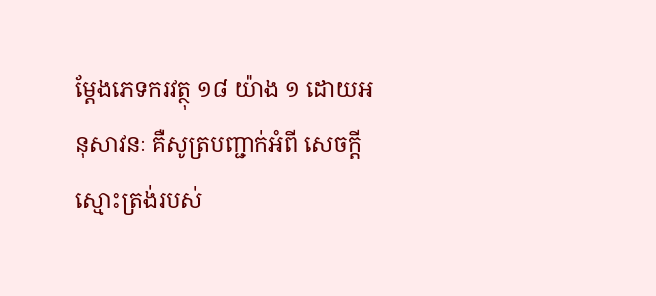ម្តែងភេទករវត្ថុ ១៨ យ៉ាង ១ ដោយអនុសាវនៈ គឺសូត្របញ្ជាក់អំពី សេចក្តីស្មោះត្រង់របស់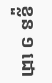ខ្លួន ១ ដោ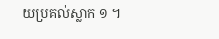យប្រគល់ស្លាក ១ ។